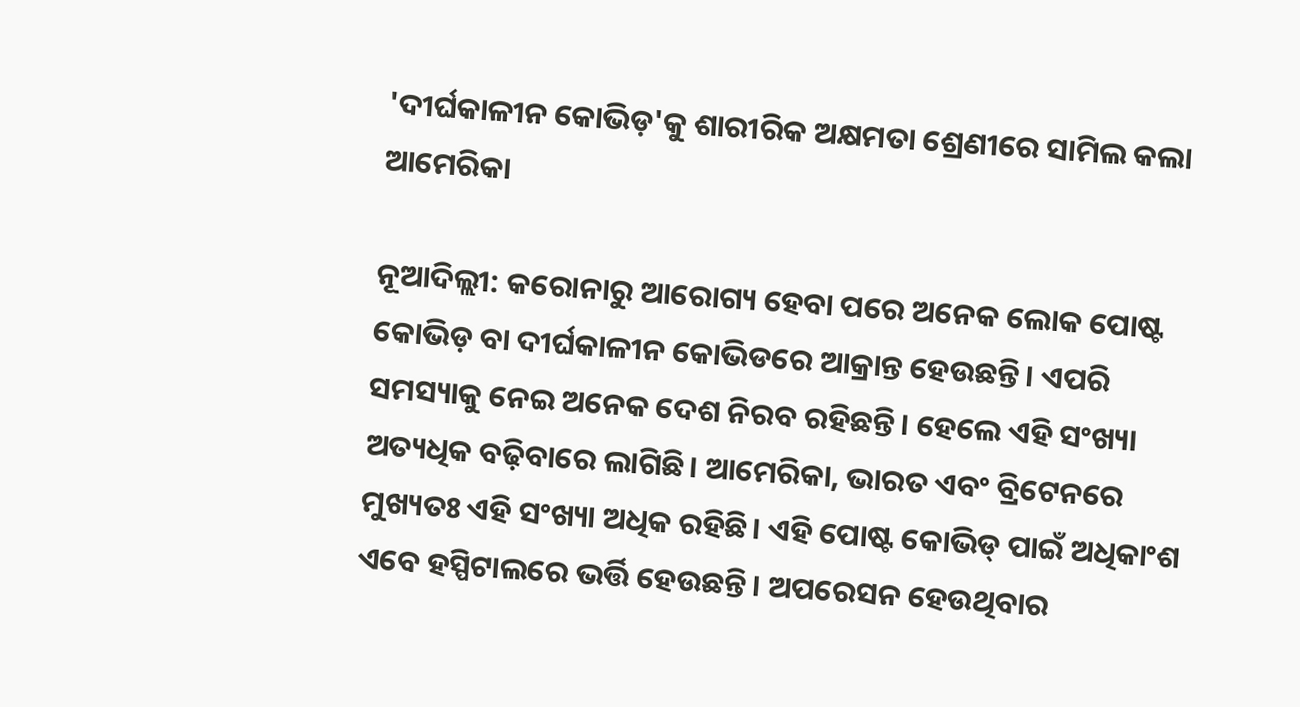'ଦୀର୍ଘକାଳୀନ କୋଭିଡ଼'କୁ ଶାରୀରିକ ଅକ୍ଷମତା ଶ୍ରେଣୀରେ ସାମିଲ କଲା ଆମେରିକା

ନୂଆଦିଲ୍ଲୀ: କରୋନାରୁ ଆରୋଗ୍ୟ ହେବା ପରେ ଅନେକ ଲୋକ ପୋଷ୍ଟ କୋଭିଡ଼ ବା ଦୀର୍ଘକାଳୀନ କୋଭିଡରେ ଆକ୍ରାନ୍ତ ହେଉଛନ୍ତି। ଏପରି ସମସ୍ୟାକୁ ନେଇ ଅନେକ ଦେଶ ନିରବ ରହିଛନ୍ତି। ହେଲେ ଏହି ସଂଖ୍ୟା ଅତ୍ୟଧିକ ବଢ଼ିବାରେ ଲାଗିଛି। ଆମେରିକା, ଭାରତ ଏବଂ ବ୍ରିଟେନରେ ମୁଖ୍ୟତଃ ଏହି ସଂଖ୍ୟା ଅଧିକ ରହିଛି। ଏହି ପୋଷ୍ଟ କୋଭିଡ୍ ପାଇଁ ଅଧିକାଂଶ ଏବେ ହସ୍ପିଟାଲରେ ଭର୍ତ୍ତି ହେଉଛନ୍ତି। ଅପରେସନ ହେଉଥିବାର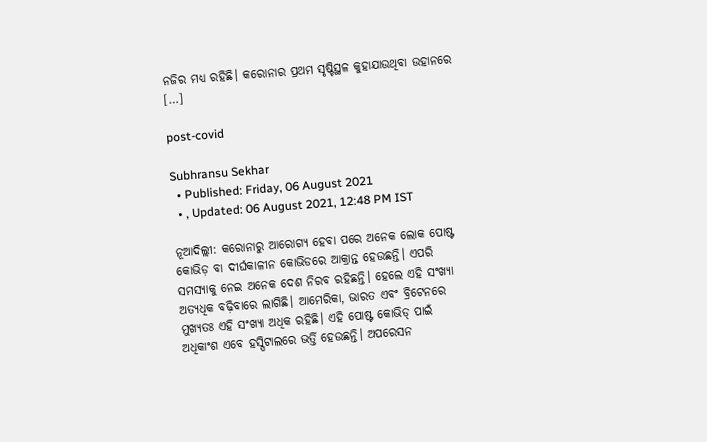ନଜିର ମଧ୍ୟ ରହିଛି। କରୋନାର ପ୍ରଥମ ସୃଷ୍ଟିସ୍ଥଳ କୁହାଯାଉଥିବା ଉହାନରେ […]

post-covid

Subhransu Sekhar
  • Published: Friday, 06 August 2021
  • , Updated: 06 August 2021, 12:48 PM IST

ନୂଆଦିଲ୍ଲୀ: କରୋନାରୁ ଆରୋଗ୍ୟ ହେବା ପରେ ଅନେକ ଲୋକ ପୋଷ୍ଟ କୋଭିଡ଼ ବା ଦୀର୍ଘକାଳୀନ କୋଭିଡରେ ଆକ୍ରାନ୍ତ ହେଉଛନ୍ତି। ଏପରି ସମସ୍ୟାକୁ ନେଇ ଅନେକ ଦେଶ ନିରବ ରହିଛନ୍ତି। ହେଲେ ଏହି ସଂଖ୍ୟା ଅତ୍ୟଧିକ ବଢ଼ିବାରେ ଲାଗିଛି। ଆମେରିକା, ଭାରତ ଏବଂ ବ୍ରିଟେନରେ ମୁଖ୍ୟତଃ ଏହି ସଂଖ୍ୟା ଅଧିକ ରହିଛି। ଏହି ପୋଷ୍ଟ କୋଭିଡ୍ ପାଇଁ ଅଧିକାଂଶ ଏବେ ହସ୍ପିଟାଲରେ ଭର୍ତ୍ତି ହେଉଛନ୍ତି। ଅପରେସନ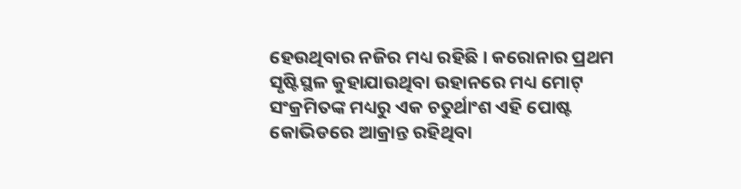ହେଉଥିବାର ନଜିର ମଧ୍ୟ ରହିଛି। କରୋନାର ପ୍ରଥମ ସୃଷ୍ଟିସ୍ଥଳ କୁହାଯାଉଥିବା ଉହାନରେ ମଧ୍ୟ ମୋଟ୍ ସଂକ୍ରମିତଙ୍କ ମଧ୍ୟରୁ ଏକ ଚତୁର୍ଥାଂଶ ଏହି ପୋଷ୍ଟ କୋଭିଡରେ ଆକ୍ରାନ୍ତ ରହିଥିବା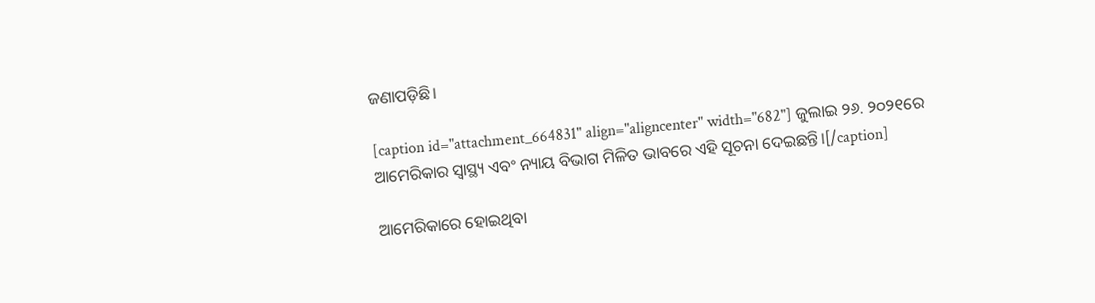ଜଣାପଡ଼ିଛି।

[caption id="attachment_664831" align="aligncenter" width="682"] ଜୁଲାଇ ୨୬. ୨୦୨୧ରେ ଆମେରିକାର ସ୍ଵାସ୍ଥ୍ୟ ଏବଂ ନ୍ୟାୟ ବିଭାଗ ମିଳିତ ଭାବରେ ଏହି ସୂଚନା ଦେଇଛନ୍ତି।[/caption]

ଆମେରିକାରେ ହୋଇଥିବା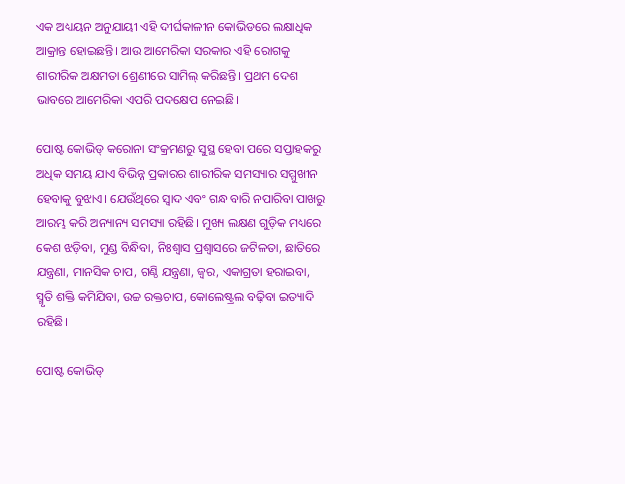ଏକ ଅଧ୍ୟୟନ ଅନୁଯାୟୀ ଏହି ଦୀର୍ଘକାଳୀନ କୋଭିଡରେ ଲକ୍ଷାଧିକ ଆକ୍ରାନ୍ତ ହୋଇଛନ୍ତି। ଆଉ ଆମେରିକା ସରକାର ଏହି ରୋଗକୁ ଶାରୀରିକ ଅକ୍ଷମତା ଶ୍ରେଣୀରେ ସାମିଲ୍ କରିଛନ୍ତି। ପ୍ରଥମ ଦେଶ ଭାବରେ ଆମେରିକା ଏପରି ପଦକ୍ଷେପ ନେଇଛି।

ପୋଷ୍ଟ କୋଭିଡ୍ କରୋନା ସଂକ୍ରମଣରୁ ସୁସ୍ଥ ହେବା ପରେ ସପ୍ତାହକରୁ ଅଧିକ ସମୟ ଯାଏ ବିଭିନ୍ନ ପ୍ରକାରର ଶାରୀରିକ ସମସ୍ୟାର ସମ୍ମୁଖୀନ ହେବାକୁ ବୁଝାଏ। ଯେଉଁଥିରେ ସ୍ୱାଦ ଏବଂ ଗନ୍ଧ ବାରି ନପାରିବା ପାଖରୁ ଆରମ୍ଭ କରି ଅନ୍ୟାନ୍ୟ ସମସ୍ୟା ରହିଛି। ମୁଖ୍ୟ ଲକ୍ଷଣ ଗୁଡ଼ିକ ମଧ୍ୟରେ କେଶ ଝଡ଼ିବା, ମୁଣ୍ଡ ବିନ୍ଧିବା, ନିଃଶ୍ୱାସ ପ୍ରଶ୍ୱାସରେ ଜଟିଳତା, ଛାତିରେ ଯନ୍ତ୍ରଣା, ମାନସିକ ଚାପ, ଗଣ୍ଠି ଯନ୍ତ୍ରଣା, ଜ୍ୱର, ଏକାଗ୍ରତା ହରାଇବା, ସ୍ମୃତି ଶକ୍ତି କମିଯିବା, ଉଚ୍ଚ ରକ୍ତଚାପ, କୋଲେଷ୍ଟ୍ରଲ ବଢ଼ିବା ଇତ୍ୟାଦି ରହିଛି।

ପୋଷ୍ଟ କୋଭିଡ୍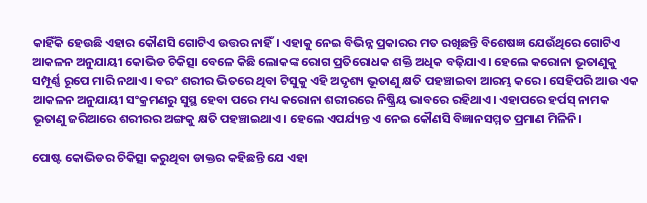କାହିଁକି ହେଉଛି ଏହାର କୌଣସି ଗୋଟିଏ ଉତ୍ତର ନାହିଁ। ଏହାକୁ ନେଇ ବିଭିନ୍ନ ପ୍ରକାରର ମତ ରଖିଛନ୍ତି ବିଶେଷଜ୍ଞ ଯେଉଁଥିରେ ଗୋଟିଏ ଆକଳନ ଅନୁଯାୟୀ କୋଭିଡ ଚିକିତ୍ସା ବେଳେ କିଛି ଲୋକଙ୍କ ରୋଗ ପ୍ରତିରୋଧକ ଶକ୍ତି ଅଧିକ ବଢ଼ିଯାଏ। ହେଲେ କରୋନା ଭୂତାଣୁକୁ ସମ୍ପୂର୍ଣ୍ଣ ରୂପେ ମାରି ନଥାଏ। ବରଂ ଶରୀର ଭିତରେ ଥିବା ଟିସୁକୁ ଏହି ଅଦୃଶ୍ୟ ଭୂତାଣୁ କ୍ଷତି ପହଞ୍ଚାଇବା ଆରମ୍ଭ କରେ। ସେହିପରି ଆଉ ଏକ ଆକଳନ ଅନୁଯାୟୀ ସଂକ୍ରମଣରୁ ସୁସ୍ଥ ହେବା ପରେ ମଧ୍ୟ କରୋନା ଶରୀରରେ ନିଷ୍କ୍ରିୟ ଭାବରେ ରହିଥାଏ। ଏହାପରେ ହର୍ପସ୍ ନାମକ ଭୂତାଣୁ ଜରିଆରେ ଶରୀରର ଅଙ୍ଗକୁ କ୍ଷତି ପହଞ୍ଚାଇଥାଏ। ହେଲେ ଏପର୍ଯ୍ୟନ୍ତ ଏ ନେଇ କୌଣସି ବିଜ୍ଞାନସମ୍ମତ ପ୍ରମାଣ ମିଳିନି।

ପୋଷ୍ଟ କୋଭିଡର ଚିକିତ୍ସା କରୁଥିବା ଡାକ୍ତର କହିଛନ୍ତି ଯେ ଏହା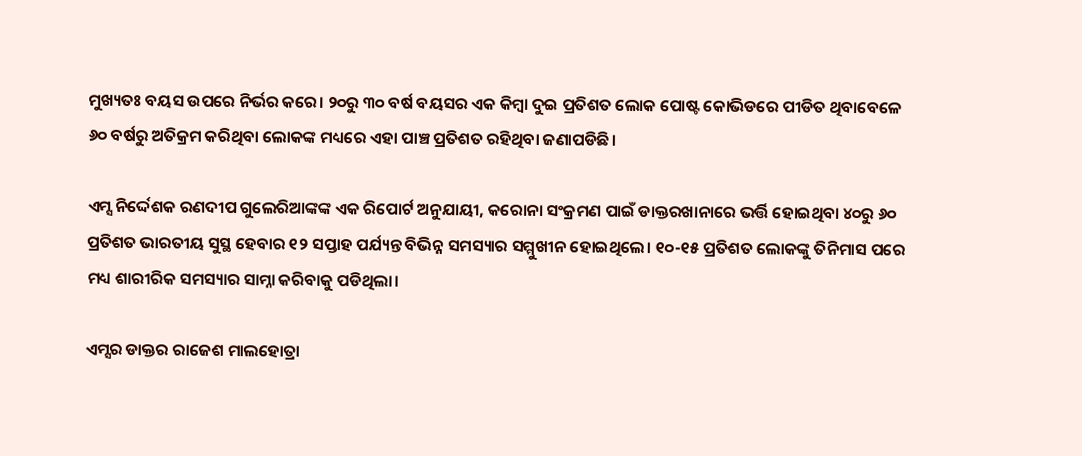ମୁଖ୍ୟତଃ ବୟସ ଉପରେ ନିର୍ଭର କରେ। ୨୦ରୁ ୩୦ ବର୍ଷ ବୟସର ଏକ କିମ୍ବା ଦୁଇ ପ୍ରତିଶତ ଲୋକ ପୋଷ୍ଟ କୋଭିଡରେ ପୀଡିତ ଥିବାବେଳେ ୬୦ ବର୍ଷରୁ ଅତିକ୍ରମ କରିଥିବା ଲୋକଙ୍କ ମଧ୍ୟରେ ଏହା ପାଞ୍ଚ ପ୍ରତିଶତ ରହିଥିବା ଜଣାପଡିଛି।

ଏମ୍ସ ନିର୍ଦ୍ଦେଶକ ରଣଦୀପ ଗୁଲେରିଆଙ୍କଙ୍କ ଏକ ରିପୋର୍ଟ ଅନୁଯାୟୀ, କରୋନା ସଂକ୍ରମଣ ପାଇଁ ଡାକ୍ତରଖାନାରେ ଭର୍ତ୍ତି ହୋଇଥିବା ୪୦ରୁ ୬୦ ପ୍ରତିଶତ ଭାରତୀୟ ସୁସ୍ଥ ହେବାର ୧୨ ସପ୍ତାହ ପର୍ଯ୍ୟନ୍ତ ବିଭିନ୍ନ ସମସ୍ୟାର ସମ୍ମୁଖୀନ ହୋଇଥିଲେ। ୧୦-୧୫ ପ୍ରତିଶତ ଲୋକଙ୍କୁ ତିନିମାସ ପରେ ମଧ୍ୟ ଶାରୀରିକ ସମସ୍ୟାର ସାମ୍ନା କରିବାକୁ ପଡିଥିଲା।

ଏମ୍ସର ଡାକ୍ତର ରାଜେଶ ମାଲହୋତ୍ରା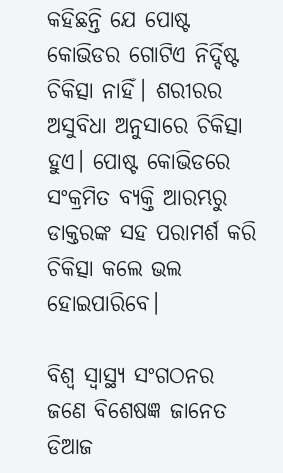କହିଛନ୍ତି ଯେ ପୋଷ୍ଟ କୋଭିଡର ଗୋଟିଏ ନିର୍ଦ୍ଦିଷ୍ଟ ଚିକିତ୍ସା ନାହିଁ। ଶରୀରର ଅସୁବିଧା ଅନୁସାରେ ଚିକିତ୍ସା ହୁଏ। ପୋଷ୍ଟ କୋଭିଡରେ ସଂକ୍ରମିତ ବ୍ୟକ୍ତି ଆରମ୍ଭରୁ ଡାକ୍ତରଙ୍କ ସହ ପରାମର୍ଶ କରି ଚିକିତ୍ସା କଲେ ଭଲ ହୋଇପାରିବେ।

ବିଶ୍ଵ ସ୍ଵାସ୍ଥ୍ୟ ସଂଗଠନର ଜଣେ ବିଶେଷଜ୍ଞ ଜାନେତ ଡିଆଜ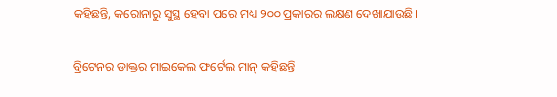କହିଛନ୍ତି, କରୋନାରୁ ସୁସ୍ଥ ହେବା ପରେ ମଧ୍ୟ ୨୦୦ ପ୍ରକାରର ଲକ୍ଷଣ ଦେଖାଯାଉଛି।

ବ୍ରିଟେନର ଡାକ୍ତର ମାଇକେଲ ଫର୍ଟେଲ ମାନ୍ କହିଛନ୍ତି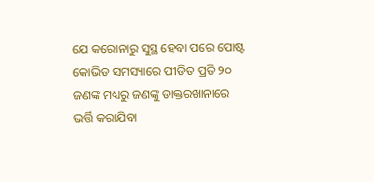ଯେ କରୋନାରୁ ସୁସ୍ଥ ହେବା ପରେ ପୋଷ୍ଟ କୋଭିଡ ସମସ୍ୟାରେ ପୀଡିତ ପ୍ରତି ୨୦ ଜଣଙ୍କ ମଧ୍ୟରୁ ଜଣଙ୍କୁ ଡାକ୍ତରଖାନାରେ ଭର୍ତ୍ତି କରାଯିବା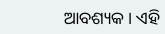ଆବଶ୍ୟକ। ଏହି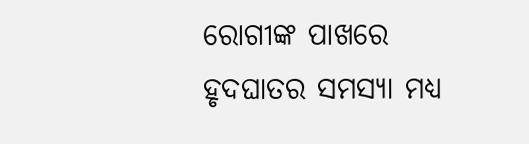ରୋଗୀଙ୍କ ପାଖରେ ହୃଦଘାତର ସମସ୍ୟା ମଧ୍ୟ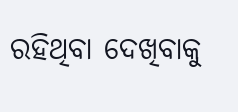ରହିଥିବା ଦେଖିବାକୁ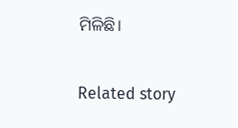ମିଳିଛି।

Related story